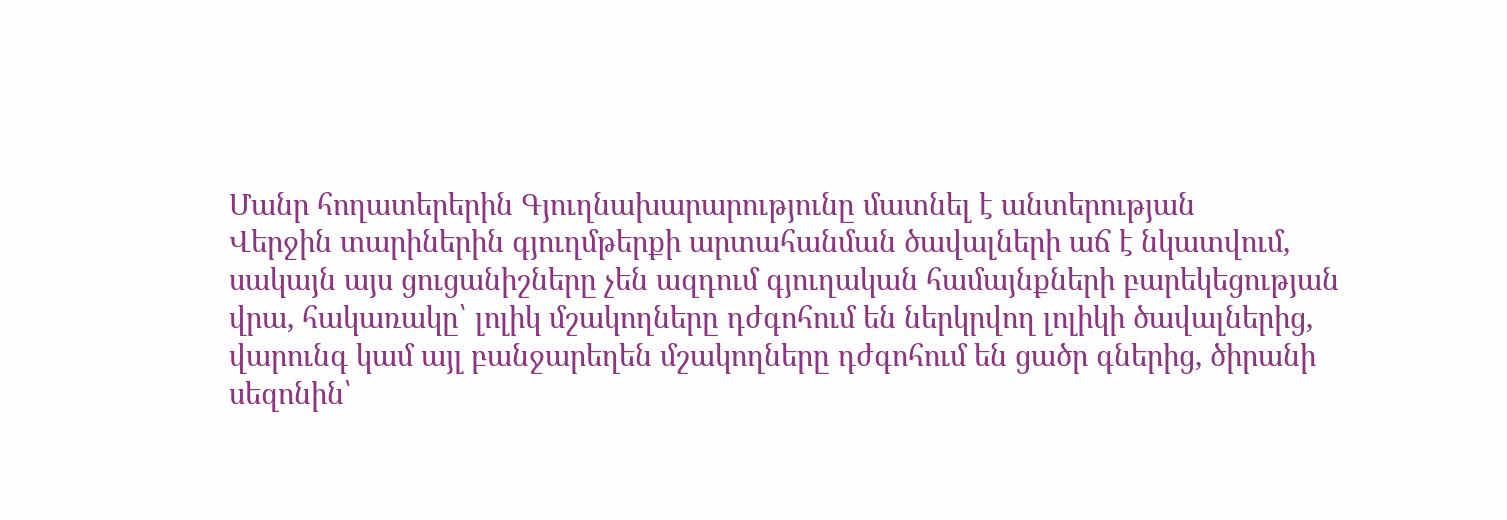Մանր հողատերերին Գյուղնախարարությունը մատնել է անտերության
Վերջին տարիներին գյուղմթերքի արտահանման ծավալների աճ է նկատվում, սակայն այս ցուցանիշները չեն ազդում գյուղական համայնքների բարեկեցության վրա, հակառակը՝ լոլիկ մշակողները դժգոհում են ներկրվող լոլիկի ծավալներից, վարունգ կամ այլ բանջարեղեն մշակողները դժգոհում են ցածր գներից, ծիրանի սեզոնին՝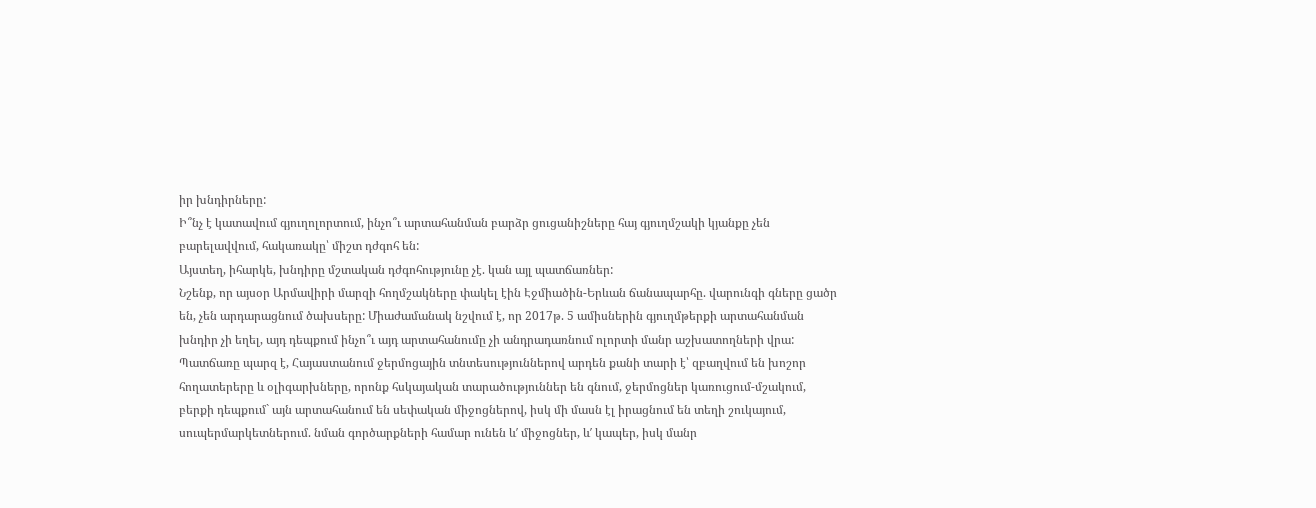իր խնդիրները:
Ի՞նչ է կատավում գյուղոլորտում, ինչո՞ւ արտահանման բարձր ցուցանիշները հայ գյուղմշակի կյանքը չեն բարելավվում, հակառակը՝ միշտ դժգոհ են:
Այստեղ, իհարկե, խնդիրը մշտական դժգոհությունը չէ. կան այլ պատճառներ:
Նշենք, որ այսօր Արմավիրի մարզի հողմշակները փակել էին Էջմիածին-Երևան ճանապարհը. վարունգի գները ցածր են, չեն արդարացնում ծախսերը: Միաժամանակ նշվում է, որ 2017թ. 5 ամիսներին գյուղմթերքի արտահանման խնդիր չի եղել, այդ դեպքում ինչո՞ւ այդ արտահանումը չի անդրադառնում ոլորտի մանր աշխատողների վրա:
Պատճառը պարզ է, Հայաստանում ջերմոցային տնտեսություններով արդեն քանի տարի է՝ զբաղվում են խոշոր հողատերերը և օլիգարխները, որոնք հսկայական տարածություններ են գնում, ջերմոցներ կառուցում-մշակում, բերքի դեպքում` այն արտահանում են սեփական միջոցներով, իսկ մի մասն էլ իրացնում են տեղի շուկայում, սուպերմարկետներում. նման գործարքների համար ունեն և′ միջոցներ, և′ կապեր, իսկ մանր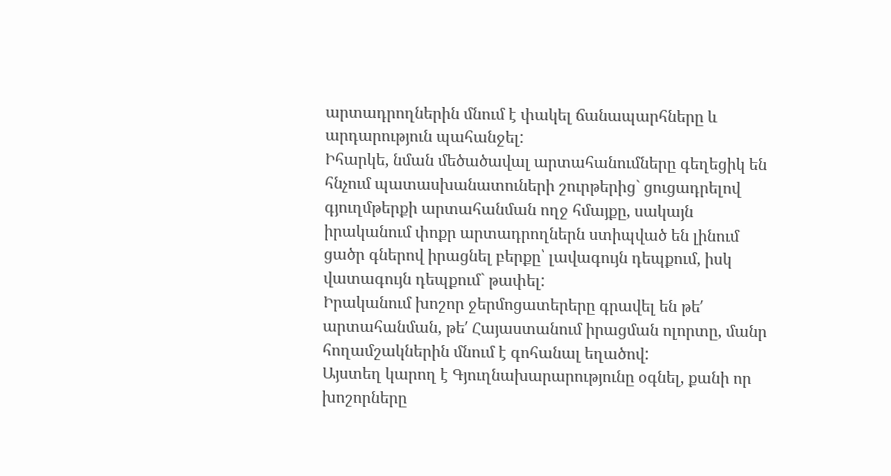արտադրողներին մնում է փակել ճանապարհները և արդարություն պահանջել:
Իհարկե, նման մեծածավալ արտահանումները գեղեցիկ են հնչում պատասխանատուների շուրթերից` ցուցադրելով գյուղմթերքի արտահանման ողջ հմայքը, սակայն իրականում փոքր արտադրողներն ստիպված են լինում ցածր գներով իրացնել բերքը՝ լավագույն դեպքում, իսկ վատագույն դեպքում` թափել:
Իրականում խոշոր ջերմոցատերերը գրավել են թե′ արտահանման, թե′ Հայաստանում իրացման ոլորտը, մանր հողամշակներին մնում է գոհանալ եղածով:
Այստեղ կարող է Գյուղնախարարությունը օգնել, քանի որ խոշորները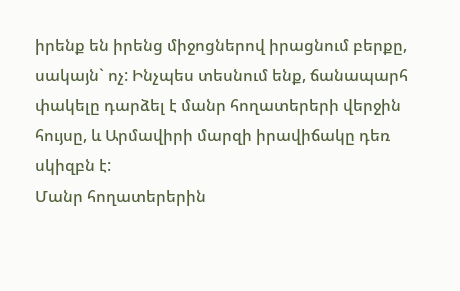իրենք են իրենց միջոցներով իրացնում բերքը, սակայն` ոչ: Ինչպես տեսնում ենք, ճանապարհ փակելը դարձել է մանր հողատերերի վերջին հույսը, և Արմավիրի մարզի իրավիճակը դեռ սկիզբն է:
Մանր հողատերերին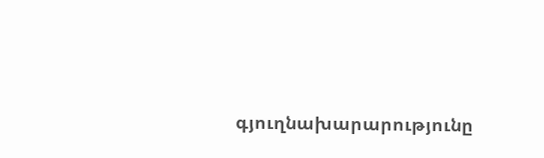գյուղնախարարությունը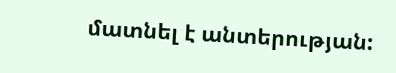մատնել է անտերության: